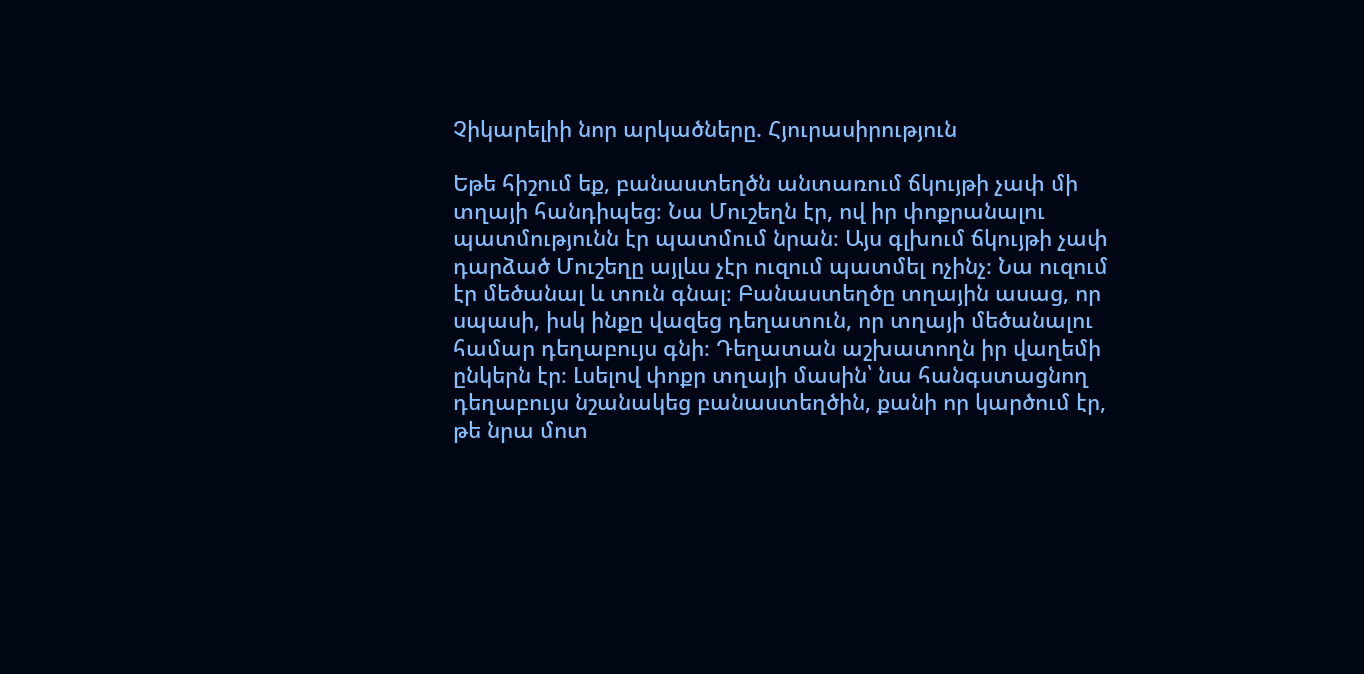Չիկարելիի նոր արկածները. Հյուրասիրություն

Եթե հիշում եք, բանաստեղծն անտառում ճկույթի չափ մի տղայի հանդիպեց։ Նա Մուշեղն էր, ով իր փոքրանալու պատմությունն էր պատմում նրան։ Այս գլխում ճկույթի չափ դարձած Մուշեղը այլևս չէր ուզում պատմել ոչինչ։ Նա ուզում էր մեծանալ և տուն գնալ։ Բանաստեղծը տղային ասաց, որ սպասի, իսկ ինքը վազեց դեղատուն, որ տղայի մեծանալու համար դեղաբույս գնի։ Դեղատան աշխատողն իր վաղեմի ընկերն էր։ Լսելով փոքր տղայի մասին՝ նա հանգստացնող դեղաբույս նշանակեց բանաստեղծին, քանի որ կարծում էր, թե նրա մոտ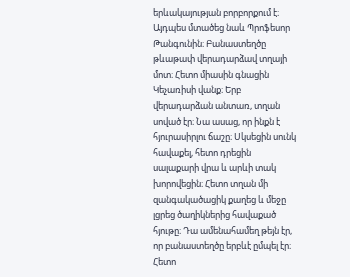երևակայության բորբորքում է։ Այդպես մտածեց նաև Պրոֆեսոր Թանգունին։ Բանաստեղծը թևաթափ վերադարձավ տղայի մոտ։ Հետո միասին գնացին Կեչառիսի վանք։ Երբ վերադարձան անտառ, տղան սոված էր։ Նա ասաց, որ ինքն է հյուրասիրլու ճաշը։ Սկսեցին սունկ հավաքել, հետո դրեցին սալաքարի վրա և արևի տակ խորովեցին։ Հետո տղան մի զանգակածացիկ քաղեց և մեջը լցրեց ծաղիկներից հավաքած հյութը։ Դա ամենահամեղ թեյն էր, որ բանաստեղծը երբևէ ըմպել էր։ Հետո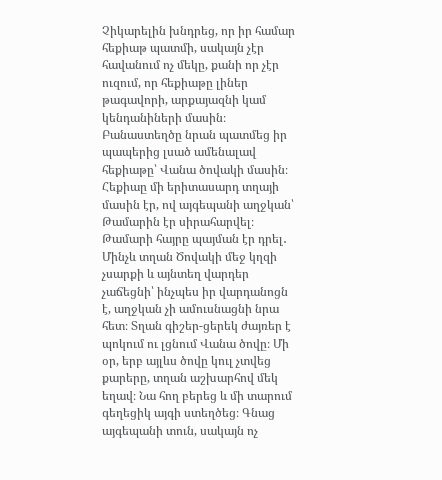Չիկարելին խնդրեց, որ իր համար հեքիաթ պատմի, սակայն չէր հավանում ոչ մեկը, քանի որ չէր ուզում, որ հեքիաթը լիներ թագավորի, արքայազնի կամ կենդանիների մասին։ Բանաստեղծը նրան պատմեց իր պապերից լսած ամենալավ հեքիաթը՝ Վանա ծովակի մասին։ Հեքիաը մի երիտասարդ տղայի մասին էր, ով այգեպանի աղջկան՝ Թամարին էր սիրահարվել։ Թամարի հայրը պայման էր դրել․ Մինչև տղան Ծովակի մեջ կղզի չսարքի և այնտեղ վարդեր չաճեցնի՝ ինչպես իր վարդանոցն է, աղջկան չի ամուսնացնի նրա հետ։ Տղան գիշեր-ցերեկ ժայռեր է պոկում ու լցնում Վանա ծովը։ Մի օր, երբ այլևս ծովը կուլ չտվեց քարերը, տղան աշխարհով մեկ եղավ։ Նա հող բերեց և մի տարում գեղեցիկ այգի ստեղծեց։ Գնաց այգեպանի տուն, սակայն ոչ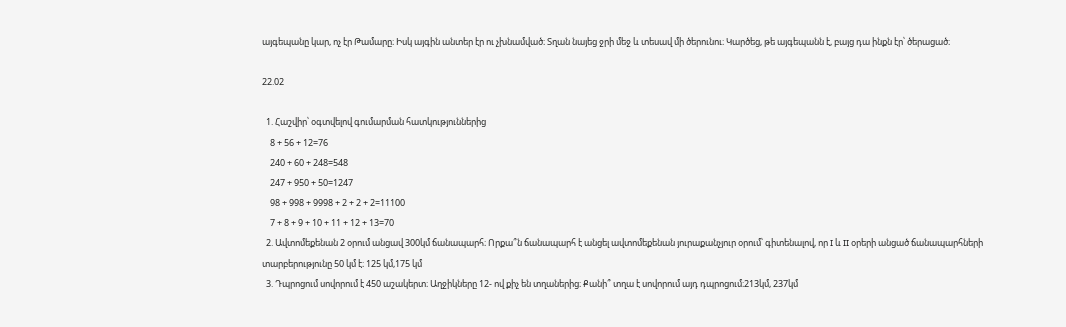այգեպանը կար, ոչ էր Թամարը։ Իսկ այգին անտեր էր ու չխնամված։ Տղան նայեց ջրի մեջ և տեսավ մի ծերունու։ Կարծեց, թե այգեպանն է, բայց դա ինքն էր՝ ծերացած։

22.02

  1. Հաշվիր՝ օգտվելով գումարման հատկություններից
    8 + 56 + 12=76
    240 + 60 + 248=548
    247 + 950 + 50=1247
    98 + 998 + 9998 + 2 + 2 + 2=11100
    7 + 8 + 9 + 10 + 11 + 12 + 13=70
  2. Ավտոմեքենան 2 օրում անցավ 300կմ ճանապարհ։ Որքա՞ն ճանապարհ է անցել ավտոմեքենան յուրաքանչյուր օրում՝ գիտենալով, որ I և II օրերի անցած ճանապարհների տարբերությունը 50 կմ է։ 125 կմ,175 կմ
  3. Դպրոցում սովորում է 450 աշակերտ։ Աղջիկները 12- ով քիչ են տղաներից։ Քանի՞ տղա է սովորում այդ դպրոցում։213կմ, 237կմ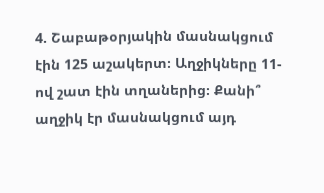4. Շաբաթօրյակին մասնակցում էին 125 աշակերտ։ Աղջիկները 11-ով շատ էին տղաներից։ Քանի՞ աղջիկ էր մասնակցում այդ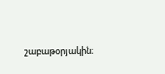շաբաթօրյակին։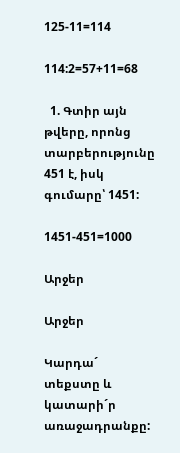125-11=114

114:2=57+11=68

  1. Գտիր այն թվերը, որոնց տարբերությունը 451 է, իսկ գումարը՝ 1451:

1451-451=1000

Արջեր

Արջեր

Կարդա´ տեքստը և կատարի´ր առաջադրանքը: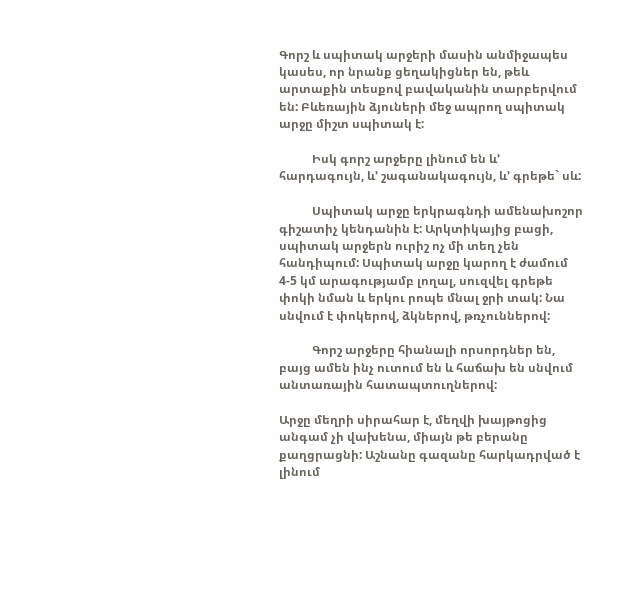Գորշ և սպիտակ արջերի մասին անմիջապես կասես, որ նրանք ցեղակիցներ են, թեև արտաքին տեսքով բավականին տարբերվում են: Բևեռային ձյուների մեջ ապրող սպիտակ արջը միշտ սպիտակ է:

           Իսկ գորշ արջերը լինում են և’ հարդագույն, և’ շագանակագույն, և’ գրեթե` սև:

           Սպիտակ արջը երկրագնդի ամենախոշոր գիշատիչ կենդանին է: Արկտիկայից բացի, սպիտակ արջերն ուրիշ ոչ մի տեղ չեն հանդիպում: Սպիտակ արջը կարող է ժամում 4-5 կմ արագությամբ լողալ, սուզվել գրեթե փոկի նման և երկու րոպե մնալ ջրի տակ: Նա սնվում է փոկերով, ձկներով, թռչուններով:

           Գորշ արջերը հիանալի որսորդներ են, բայց ամեն ինչ ուտում են և հաճախ են սնվում անտառային հատապտուղներով:

Արջը մեղրի սիրահար է, մեղվի խայթոցից անգամ չի վախենա, միայն թե բերանը քաղցրացնի: Աշնանը գազանը հարկադրված է լինում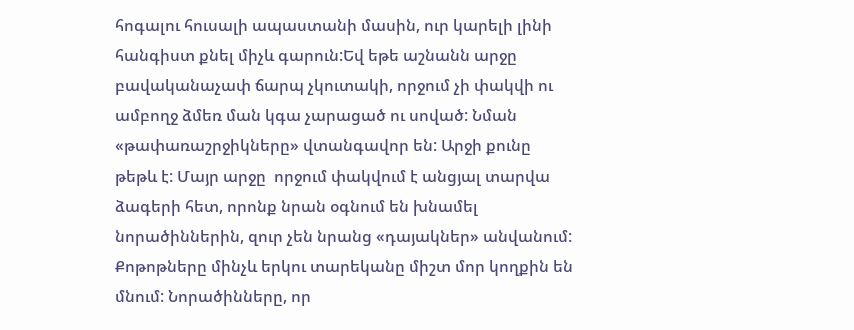հոգալու հուսալի ապաստանի մասին, ուր կարելի լինի հանգիստ քնել միչև գարուն:Եվ եթե աշնանն արջը բավականաչափ ճարպ չկուտակի, որջում չի փակվի ու ամբողջ ձմեռ ման կգա չարացած ու սոված: Նման «թափառաշրջիկները» վտանգավոր են: Արջի քունը թեթև է: Մայր արջը  որջում փակվում է անցյալ տարվա ձագերի հետ, որոնք նրան օգնում են խնամել նորածիններին, զուր չեն նրանց «դայակներ» անվանում: Քոթոթները մինչև երկու տարեկանը միշտ մոր կողքին են մնում: Նորածինները, որ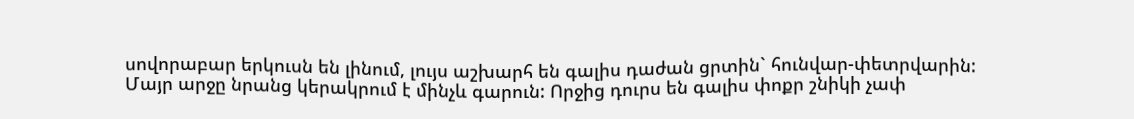սովորաբար երկուսն են լինում, լույս աշխարհ են գալիս դաժան ցրտին` հունվար-փետրվարին: Մայր արջը նրանց կերակրում է մինչև գարուն: Որջից դուրս են գալիս փոքր շնիկի չափ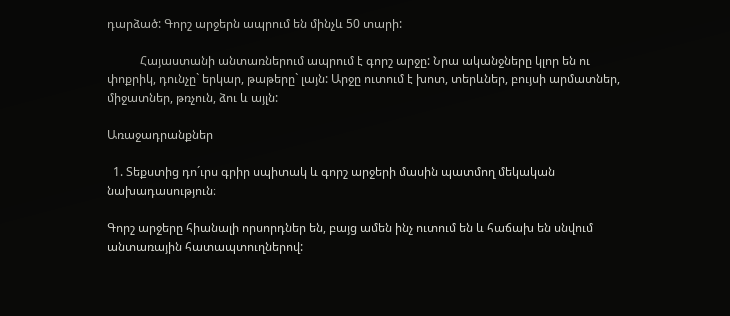դարձած: Գորշ արջերն ապրում են մինչև 50 տարի:

           Հայաստանի անտառներում ապրում է գորշ արջը: Նրա ականջները կլոր են ու փոքրիկ, դունչը` երկար, թաթերը` լայն: Արջը ուտում է խոտ, տերևներ, բույսի արմատներ, միջատներ, թռչուն, ձու և այլն:

Առաջադրանքներ

  1. Տեքստից դո´ւրս գրիր սպիտակ և գորշ արջերի մասին պատմող մեկական նախադասություն։

Գորշ արջերը հիանալի որսորդներ են, բայց ամեն ինչ ուտում են և հաճախ են սնվում անտառային հատապտուղներով: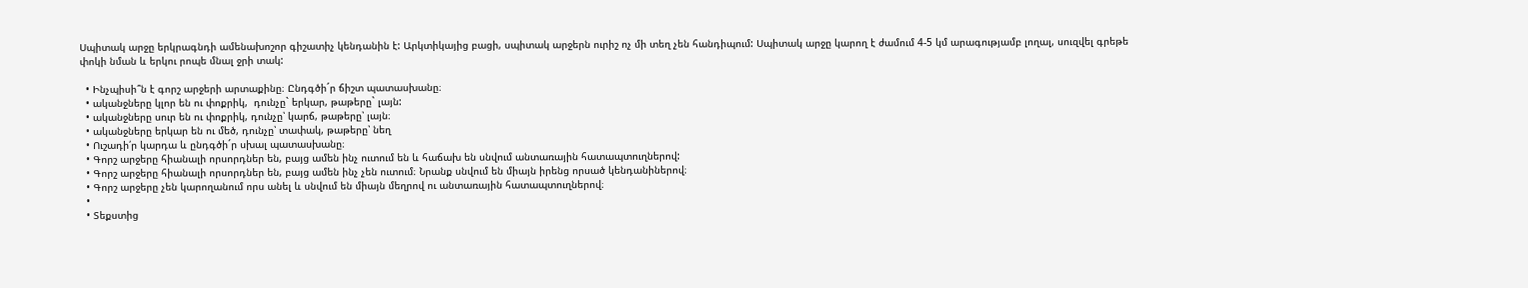Սպիտակ արջը երկրագնդի ամենախոշոր գիշատիչ կենդանին է: Արկտիկայից բացի, սպիտակ արջերն ուրիշ ոչ մի տեղ չեն հանդիպում: Սպիտակ արջը կարող է ժամում 4-5 կմ արագությամբ լողալ, սուզվել գրեթե փոկի նման և երկու րոպե մնալ ջրի տակ:

  • Ինչպիսի՞ն է գորշ արջերի արտաքինը։ Ընդգծի´ր ճիշտ պատասխանը։
  • ականջները կլոր են ու փոքրիկ,  դունչը` երկար, թաթերը` լայն:
  • ականջները սուր են ու փոքրիկ, դունչը՝ կարճ, թաթերը՝ լայն։
  • ականջները երկար են ու մեծ, դունչը՝ տափակ, թաթերը՝ նեղ
  • Ուշադի՛ր կարդա և ընդգծի´ր սխալ պատասխանը։
  • Գորշ արջերը հիանալի որսորդներ են, բայց ամեն ինչ ուտում են և հաճախ են սնվում անտառային հատապտուղներով:
  • Գորշ արջերը հիանալի որսորդներ են, բայց ամեն ինչ չեն ուտում։ Նրանք սնվում են միայն իրենց որսած կենդանիներով։
  • Գորշ արջերը չեն կարողանում որս անել և սնվում են միայն մեղրով ու անտառային հատապտուղներով։
  •
  • Տեքստից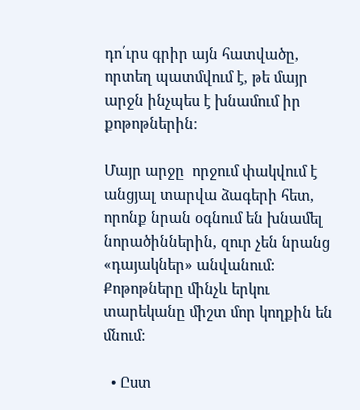դո՛ւրս գրիր այն հատվածը, որտեղ պատմվում է, թե մայր արջն ինչպես է խնամում իր քոթոթներին։

Մայր արջը  որջում փակվում է անցյալ տարվա ձագերի հետ, որոնք նրան օգնում են խնամել նորածիններին, զուր չեն նրանց «դայակներ» անվանում: Քոթոթները մինչև երկու տարեկանը միշտ մոր կողքին են մնում:

  • Ըստ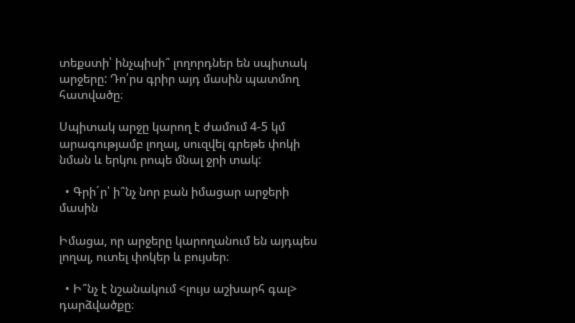տեքստի՝ ինչպիսի՞ լողորդներ են սպիտակ արջերը: Դո՛րս գրիր այդ մասին պատմող հատվածը։

Սպիտակ արջը կարող է ժամում 4-5 կմ արագությամբ լողալ, սուզվել գրեթե փոկի նման և երկու րոպե մնալ ջրի տակ:

  • Գրի´ր՝ ի՞նչ նոր բան իմացար արջերի մասին

Իմացա, որ արջերը կարողանում են այդպես լողալ, ուտել փոկեր և բույսեր։

  • Ի՞նչ է նշանակում <լույս աշխարհ գալ> դարձվածքը։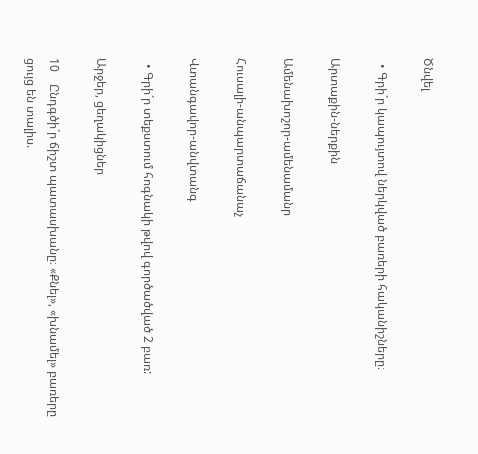Ծնվել

  • Գրի´ր կապույտով ներկված բառերի հականիշները։

Արտաքին-ներքին

Ամենախոշոր-ամենամանր

Հուսալի-անպարտաճանաչ

Վտանգավոր-անվտանգ

  • Գրի´ր տեքստում հոգնակի թվով գործածված 2 բառ:

Արջեր, ցեղակիցներ

10    Ընդգծի´ր ճիշտ պատասխանը։ «Քնել», «խնամել» բառերը ցույց են տալիս.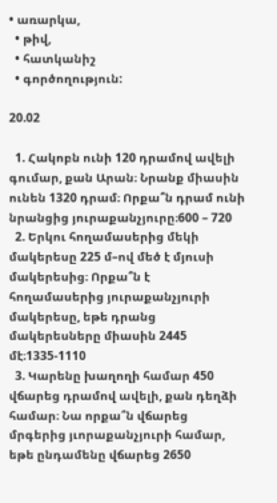• առարկա,
  • թիվ,
  • հատկանիշ
  • գործողություն:

20.02

  1. Հակոբն ունի 120 դրամով ավելի գումար, քան Արան։ Նրանք միասին ունեն 1320 դրամ։ Որքա՞ն դրամ ունի նրանցից յուրաքանչյուրը։600 – 720
  2. Երկու հողամասերից մեկի մակերեսը 225 մ–ով մեծ է մյուսի մակերեսից։ Որքա՞ն է հողամասերից յուրաքանչյուրի մակերեսը, եթե դրանց մակերեսները միասին 2445 մէ։1335-1110
  3. Կարենը խաղողի համար 450 վճարեց դրամով ավելի, քան դեղձի համար։ Նա որքա՞ն վճարեց մրգերից յւորաքանչյուրի համար, եթե ընդամենը վճարեց 2650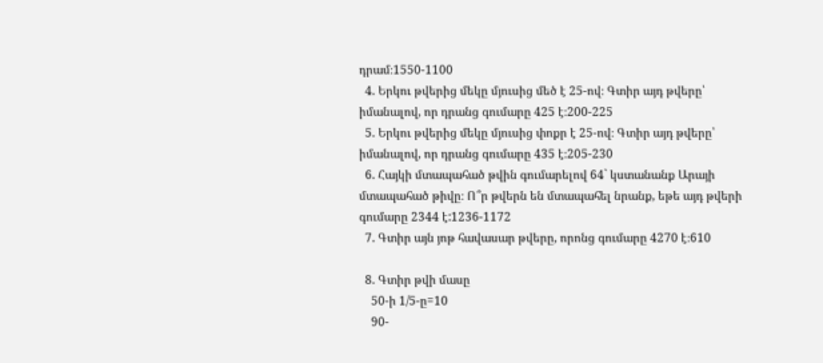դրամ։1550-1100
  4. Երկու թվերից մեկը մյուսից մեծ է 25-ով։ Գտիր այդ թվերը՝ իմանալով, որ դրանց գումարը 425 է։200-225
  5. Երկու թվերից մեկը մյուսից փոքր է 25-ով։ Գտիր այդ թվերը՝ իմանալով, որ դրանց գումարը 435 է։205-230
  6. Հայկի մտապահած թվին գումարելով 64` կստանանք Արայի մտապահած թիվը։ Ո՞ր թվերն են մտապահել նրանք, եթե այդ թվերի գումարը 2344 է:1236-1172
  7. Գտիր այն յոթ հավասար թվերը, որոնց գումարը 4270 է։610

  8. Գտիր թվի մասը
    50-ի 1/5-ը=10
    90-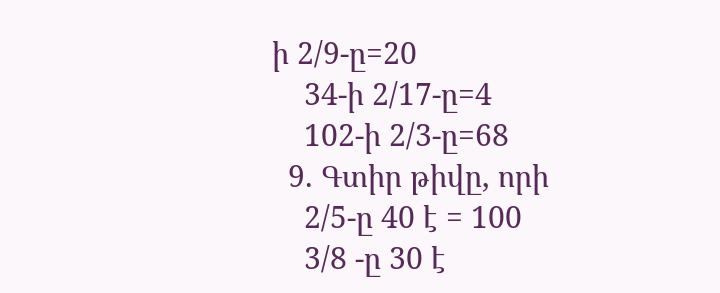ի 2/9-ը=20
    34-ի 2/17-ը=4
    102-ի 2/3-ը=68
  9. Գտիր թիվը, որի
    2/5-ը 40 է = 100
    3/8 -ը 30 է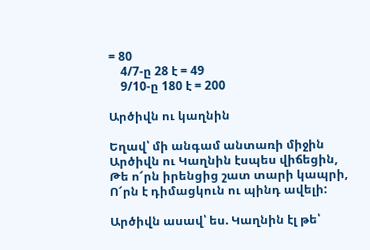= 80
    4/7-ը 28 է = 49
    9/10-ը 180 է = 200

Արծիվն ու կաղնին

Եղավ՝ մի անգամ անտառի միջին
Արծիվն ու Կաղնին էսպես վիճեցին,
Թե ո՜րն իրենցից շատ տարի կապրի,
Ո՜րն է դիմացկուն ու պինդ ավելի:

Արծիվն ասավ՝ ես. Կաղնին էլ թե՝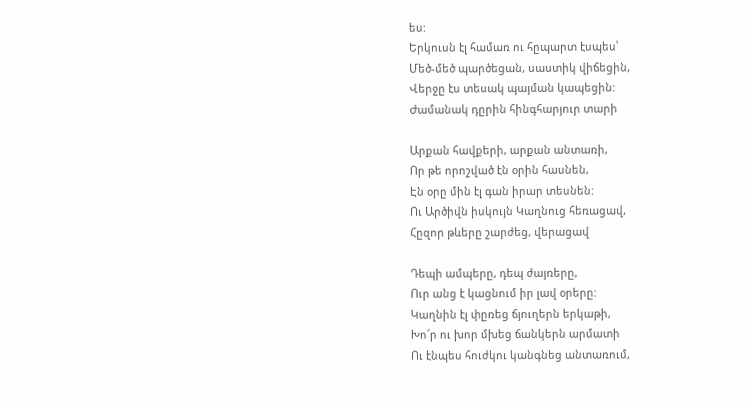ես:
Երկուսն էլ համառ ու հըպարտ էսպես՝
Մեծ-մեծ պարծեցան, սաստիկ վիճեցին,
Վերջը էս տեսակ պայման կապեցին:
Ժամանակ դըրին հինգհարյուր տարի

Արքան հավքերի, արքան անտառի,
Որ թե որոշված էն օրին հասնեն,
Էն օրը մին էլ գան իրար տեսնեն:
Ու Արծիվն իսկույն Կաղնուց հեռացավ,
Հըզոր թևերը շարժեց, վերացավ

Դեպի ամպերը, դեպ ժայռերը,
Ուր անց է կացնում իր լավ օրերը:
Կաղնին էլ փըռեց ճյուղերն երկաթի,
Խո՜ր ու խոր մխեց ճանկերն արմատի
Ու էնպես հուժկու կանգնեց անտառում,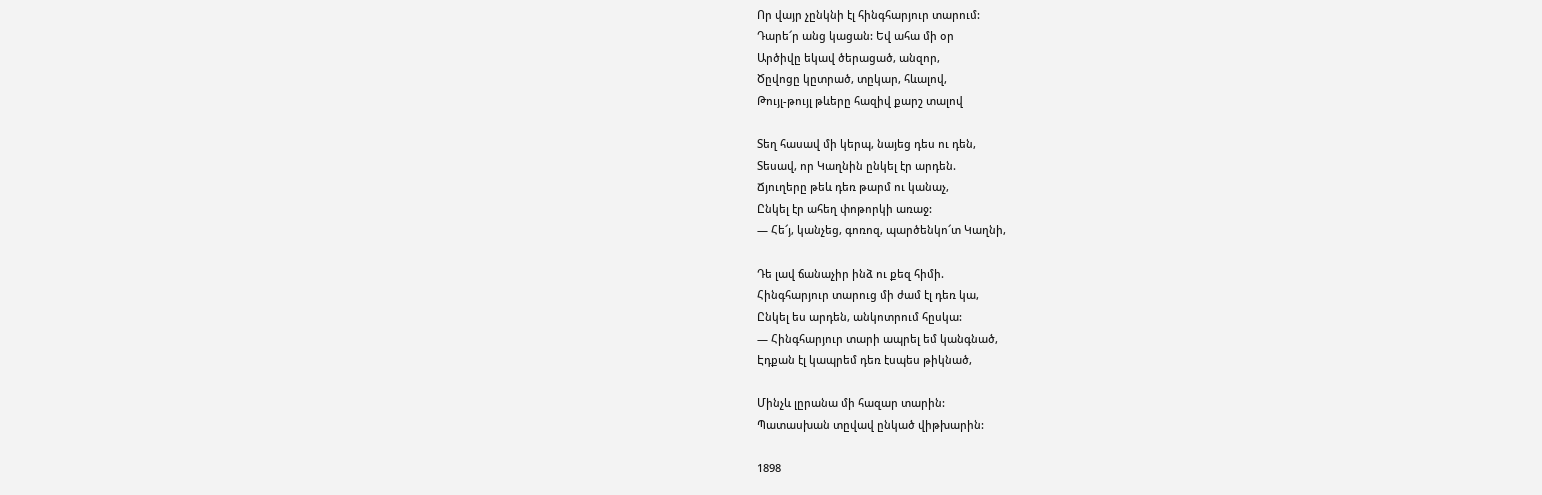Որ վայր չընկնի էլ հինգհարյուր տարում:
Դարե՜ր անց կացան: Եվ ահա մի օր
Արծիվը եկավ ծերացած, անզոր,
Ծըվոցը կըտրած, տըկար, հևալով,
Թույլ-թույլ թևերը հազիվ քարշ տալով

Տեղ հասավ մի կերպ, նայեց դես ու դեն,
Տեսավ, որ Կաղնին ընկել էր արդեն.
Ճյուղերը թեև դեռ թարմ ու կանաչ,
Ընկել էր ահեղ փոթորկի առաջ:
— Հե՜յ, կանչեց, գոռոզ, պարծենկո՜տ Կաղնի,

Դե լավ ճանաչիր ինձ ու քեզ հիմի.
Հինգհարյուր տարուց մի ժամ էլ դեռ կա,
Ընկել ես արդեն, անկոտրում հըսկա:
— Հինգհարյուր տարի ապրել եմ կանգնած,
Էդքան էլ կապրեմ դեռ էսպես թիկնած,

Մինչև լըրանա մի հազար տարին:
Պատասխան տըվավ ընկած վիթխարին:

1898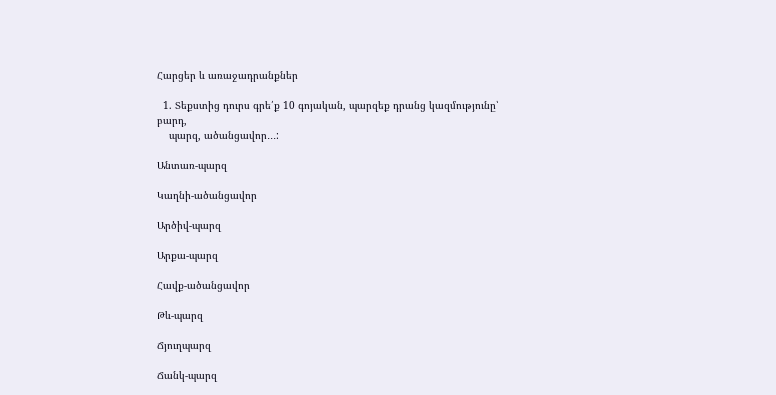Հարցեր և առաջադրանքներ

  1. Տեքստից դուրս գրե՛ք 10 գոյական, պարզեք դրանց կազմությունը՝ բարդ,
    պարզ, ածանցավոր․․․:

Անտառ-պարզ

Կաղնի-ածանցավոր

Արծիվ-պարզ

Արքա-պարզ

Հավք-ածանցավոր

Թև-պարզ

Ճյուղպարզ

Ճանկ-պարզ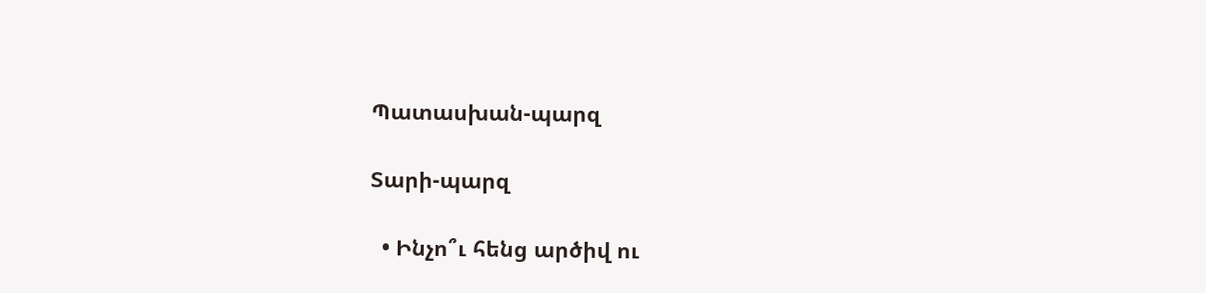Պատասխան-պարզ

Տարի-պարզ

  • Ինչո՞ւ հենց արծիվ ու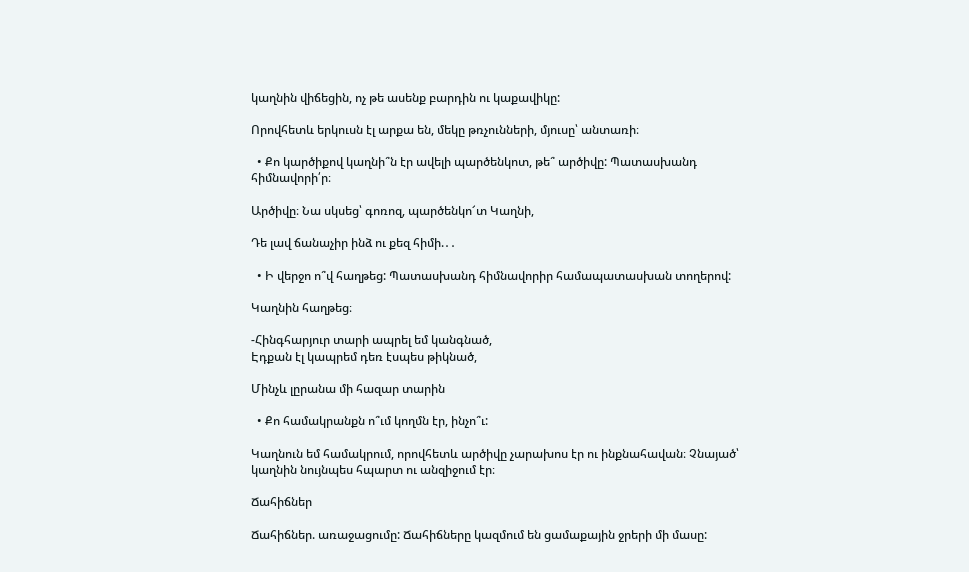կաղնին վիճեցին, ոչ թե ասենք բարդին ու կաքավիկը:

Որովհետև երկուսն էլ արքա են, մեկը թռչունների, մյուսը՝ անտառի։

  • Քո կարծիքով կաղնի՞ն էր ավելի պարծենկոտ, թե՞ արծիվը: Պատասխանդ հիմնավորի՛ր։

Արծիվը։ Նա սկսեց՝ գոռոզ, պարծենկո՜տ Կաղնի,

Դե լավ ճանաչիր ինձ ու քեզ հիմի.․․

  • Ի վերջո ո՞վ հաղթեց: Պատասխանդ հիմնավորիր համապատասխան տողերով:

Կաղնին հաղթեց։

-Հինգհարյուր տարի ապրել եմ կանգնած,
Էդքան էլ կապրեմ դեռ էսպես թիկնած,

Մինչև լըրանա մի հազար տարին

  • Քո համակրանքն ո՞ւմ կողմն էր, ինչո՞ւ:

Կաղնուն եմ համակրում, որովհետև արծիվը չարախոս էր ու ինքնահավան։ Չնայած՝ կաղնին նույնպես հպարտ ու անզիջում էր։

Ճահիճներ

Ճահիճներ. առաջացումը: Ճահիճները կազմում են ցամաքային ջրերի մի մասը: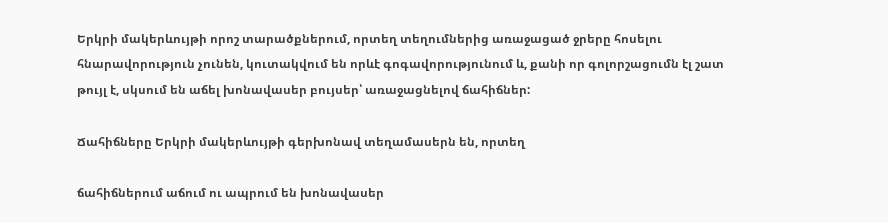Երկրի մակերևույթի որոշ տարածքներում, որտեղ տեղումներից առաջացած ջրերը հոսելու հնարավորություն չունեն, կուտակվում են որևէ գոգավորությունում և, քանի որ գոլորշացումն էլ շատ թույլ է, սկսում են աճել խոնավասեր բույսեր՝ առաջացնելով ճահիճներ:

Ճահիճները Երկրի մակերևույթի գերխոնավ տեղամասերն են, որտեղ

ճահիճներում աճում ու ապրում են խոնավասեր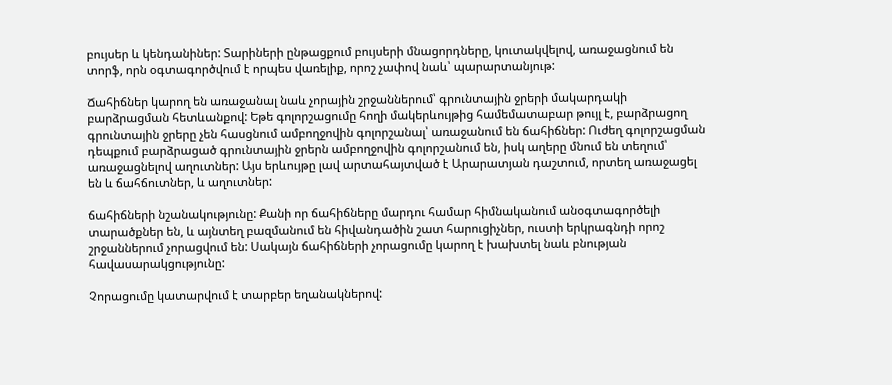բույսեր և կենդանիներ: Տարիների ընթացքում բույսերի մնացորդները, կուտակվելով, առաջացնում են տորֆ, որն օգտագործվում է որպես վառելիք, որոշ չափով նաև՝ պարարտանյութ:

Ճահիճներ կարող են առաջանալ նաև չորային շրջաններում՝ գրունտային ջրերի մակարդակի բարձրացման հետևանքով: Եթե գոլորշացումը հողի մակերևույթից համեմատաբար թույլ է, բարձրացող գրունտային ջրերը չեն հասցնում ամբողջովին գոլորշանալ՝ առաջանում են ճահիճներ: Ուժեղ գոլորշացման դեպքում բարձրացած գրունտային ջրերն ամբողջովին գոլորշանում են, իսկ աղերը մնում են տեղում՝ առաջացնելով աղուտներ: Այս երևույթը լավ արտահայտված է Արարատյան դաշտում, որտեղ առաջացել են և ճահճուտներ, և աղուտներ:

ճահիճների նշանակությունը: Քանի որ ճահիճները մարդու համար հիմնականում անօգտագործելի տարածքներ են, և այնտեղ բազմանում են հիվանդածին շատ հարուցիչներ, ուստի երկրագնդի որոշ շրջաններում չորացվում են: Սակայն ճահիճների չորացումը կարող է խախտել նաև բնության հավասարակցությունը:

Չորացումը կատարվում է տարբեր եղանակներով: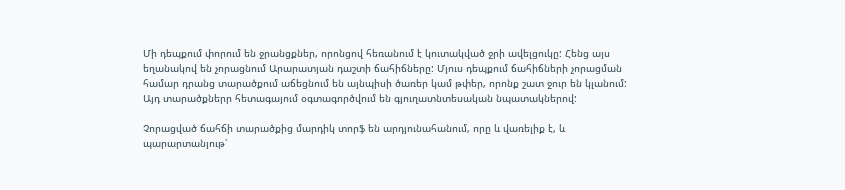Մի դեպքում փորում են ջրանցքներ, որոնցով հեռանում է կուտակված ջրի ավելցուկը: Հենց այս եղանակով են չորացնում Արարատյան դաշտի ճահիճները: Մյուս դեպքում ճահիճների չորացման համար դրանց տարածքում աճեցնում են այնպիսի ծառեր կամ թփեր, որոնք շատ ջուր են կլանում: Այդ տարածքներր հետագայում օգտագործվում են գյուղատնտեսական նպատակներով:

Չորացված ճահճի տարածքից մարդիկ տորֆ են արդյունահանում, որը և վառելիք է, և պարարտանյութ՝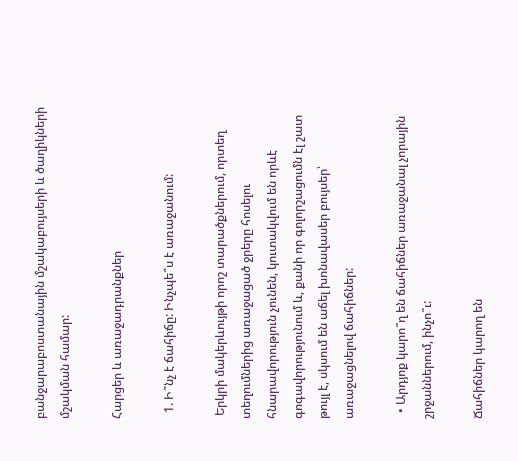բանջարաբոստանային մշակաբույսերի և ծաղիկների մշակման համար:

Հարցեր և առաջադրանքներ

  1. Ի՞նչ է ճահիճը: Ինչպե՞ս է առաջանում:

 Երկրի մակերևույթի որոշ տարածքներում, որտեղ տեղումներից առաջացած ջրերը հոսելու հնարավորություն չունեն, կուտակվում են որևէ գոգավորությունում և, քանի որ գոլորշացումն էլ շատ թույլ է, սկսում են աճել խոնավասեր բույսեր՝ առաջացնելով ճահիճներ:

  • Արդյոք կարո՞ղ են ճահիճներ առաջանալ չորային շրջաններում, ինչո՞ւ:

Ճահիճներ կարող են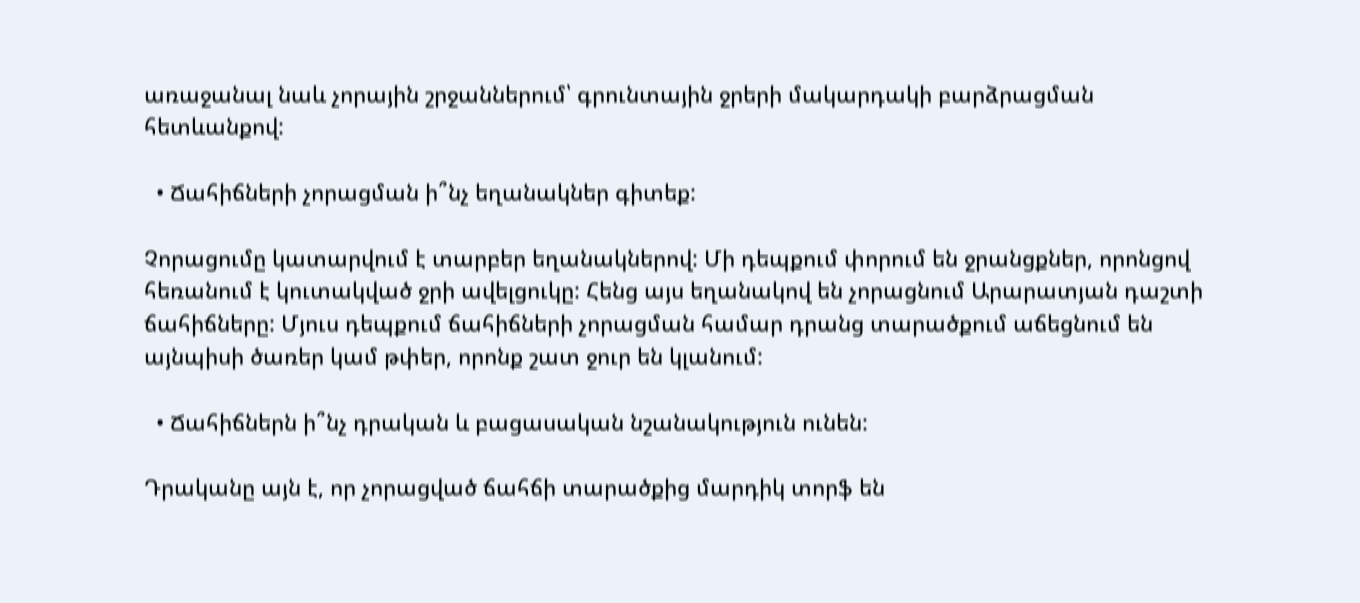առաջանալ նաև չորային շրջաններում՝ գրունտային ջրերի մակարդակի բարձրացման հետևանքով:

  • Ճահիճների չորացման ի՞նչ եղանակներ գիտեք:

Չորացումը կատարվում է տարբեր եղանակներով: Մի դեպքում փորում են ջրանցքներ, որոնցով հեռանում է կուտակված ջրի ավելցուկը: Հենց այս եղանակով են չորացնում Արարատյան դաշտի ճահիճները: Մյուս դեպքում ճահիճների չորացման համար դրանց տարածքում աճեցնում են այնպիսի ծառեր կամ թփեր, որոնք շատ ջուր են կլանում:

  • Ճահիճներն ի՞նչ դրական և բացասական նշանակություն ունեն:

Դրականը այն է, որ չորացված ճահճի տարածքից մարդիկ տորֆ են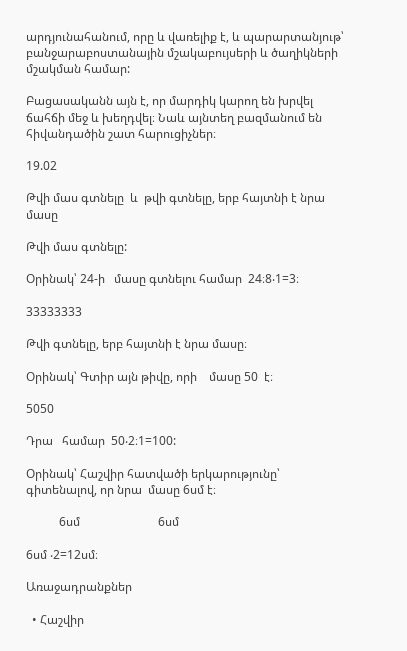արդյունահանում, որը և վառելիք է, և պարարտանյութ՝ բանջարաբոստանային մշակաբույսերի և ծաղիկների մշակման համար:

Բացասականն այն է, որ մարդիկ կարող են խրվել ճահճի մեջ և խեղդվել։ Նաև այնտեղ բազմանում են հիվանդածին շատ հարուցիչներ։

19.02

Թվի մաս գտնելը  և  թվի գտնելը, երբ հայտնի է նրա մասը

Թվի մաս գտնելը:

Օրինակ՝ 24-ի   մասը գտնելու համար  24։8‧1=3։

33333333

Թվի գտնելը, երբ հայտնի է նրա մասը։

Օրինակ՝ Գտիր այն թիվը, որի    մասը 50  է։

5050

Դրա   համար  50‧2։1=100:

Օրինակ՝ Հաշվիր հատվածի երկարությունը՝ գիտենալով, որ նրա  մասը 6սմ է։

           6սմ                          6սմ

6սմ ‧2=12սմ։

Առաջադրանքներ

  • Հաշվիր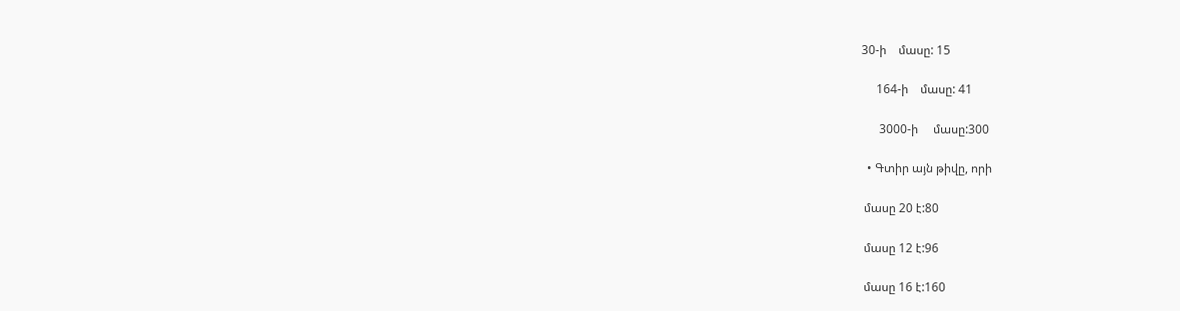30-ի    մասը: 15

     164-ի    մասը: 41

      3000-ի     մասը:300

  • Գտիր այն թիվը, որի

 մասը 20 է:80

 մասը 12 է:96

 մասը 16 է:160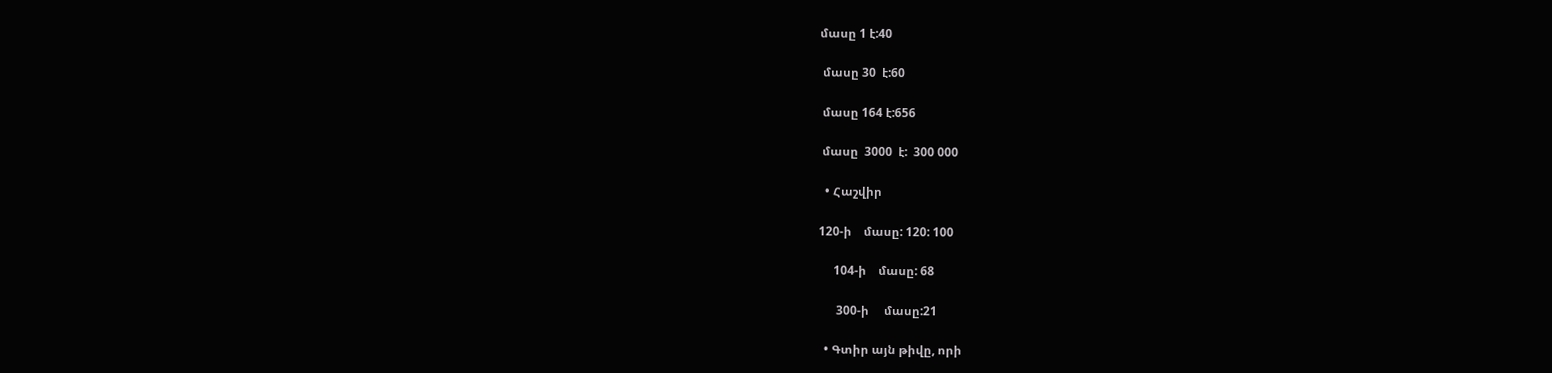մասը 1 է:40

 մասը 30  է:60

 մասը 164 է:656

 մասը  3000  է:  300 000

  • Հաշվիր

120-ի    մասը: 120: 100

     104-ի    մասը: 68

      300-ի     մասը:21

  • Գտիր այն թիվը, որի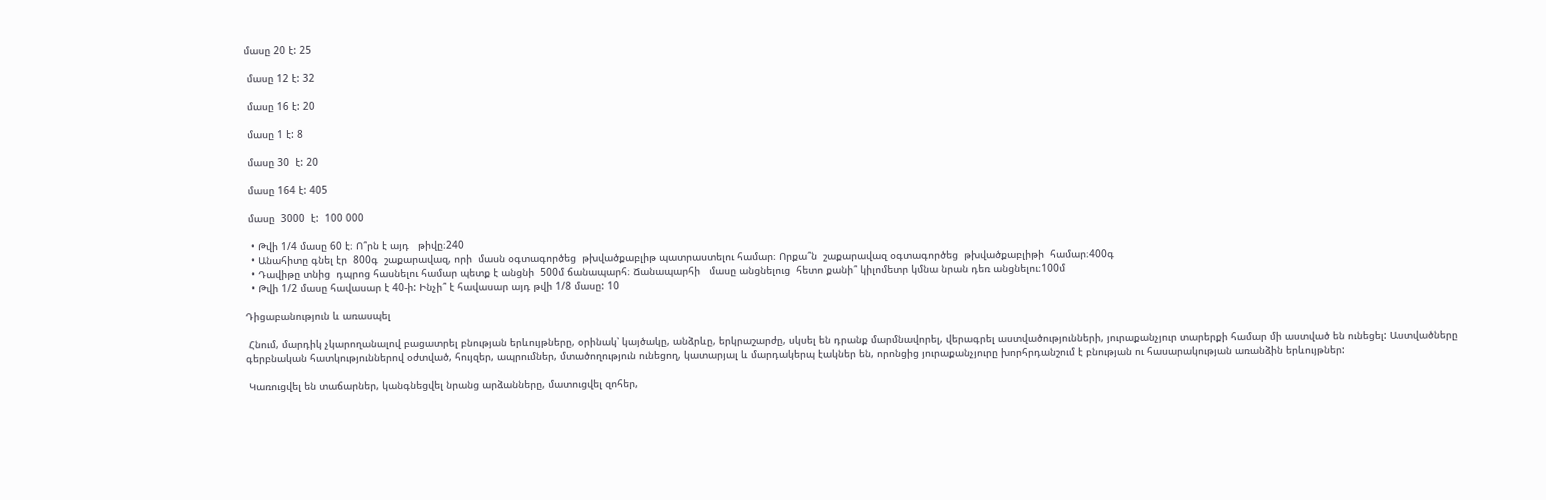մասը 20 է: 25

 մասը 12 է: 32

 մասը 16 է: 20

 մասը 1 է: 8

 մասը 30  է: 20

 մասը 164 է: 405

 մասը  3000  է:  100 000

  • Թվի 1/4 մասը 60 է։ Ո՞րն է այդ   թիվը։240
  • Անահիտը գնել էր  800գ  շաքարավազ, որի  մասն օգտագործեց  թխվածքաբլիթ պատրաստելու համար։ Որքա՞ն  շաքարավազ օգտագործեց  թխվածքաբլիթի  համար։400գ
  • Դավիթը տնից  դպրոց հասնելու համար պետք է անցնի  500մ ճանապարհ։ Ճանապարհի   մասը անցնելուց  հետո քանի՞ կիլոմետր կմնա նրան դեռ անցնելու։100մ
  • Թվի 1/2 մասը հավասար է 40-ի: Ինչի՞ է հավասար այդ թվի 1/8 մասը: 10

Դիցաբանություն և առասպել

 Հնում, մարդիկ չկարողանալով բացատրել բնության երևույթները, օրինակ՝ կայծակը, անձրևը, երկրաշարժը, սկսել են դրանք մարմնավորել, վերագրել աստվածությունների, յուրաքանչյուր տարերքի համար մի աստված են ունեցել: Աստվածները գերբնական հատկություններով օժտված, հույզեր, ապրումներ, մտածողություն ունեցող, կատարյալ և մարդակերպ էակներ են, որոնցից յուրաքանչյուրը խորհրդանշում է բնության ու հասարակության առանձին երևույթներ:

 Կառուցվել են տաճարներ, կանգնեցվել նրանց արձանները, մատուցվել զոհեր,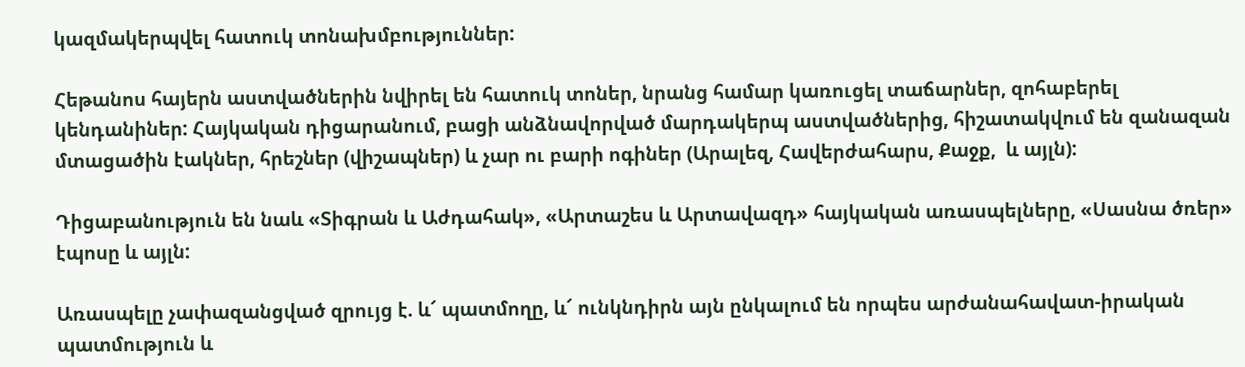կազմակերպվել հատուկ տոնախմբություններ:

Հեթանոս հայերն աստվածներին նվիրել են հատուկ տոներ, նրանց համար կառուցել տաճարներ, զոհաբերել կենդանիներ: Հայկական դիցարանում, բացի անձնավորված մարդակերպ աստվածներից, հիշատակվում են զանազան մտացածին էակներ, հրեշներ (վիշապներ) և չար ու բարի ոգիներ (Արալեզ, Հավերժահարս, Քաջք,  և այլն):

Դիցաբանություն են նաև «Տիգրան և Աժդահակ», «Արտաշես և Արտավազդ» հայկական առասպելները, «Սասնա ծռեր» էպոսը և այլն:

Առասպելը չափազանցված զրույց է. և՜ պատմողը, և՜ ունկնդիրն այն ընկալում են որպես արժանահավատ-իրական պատմություն և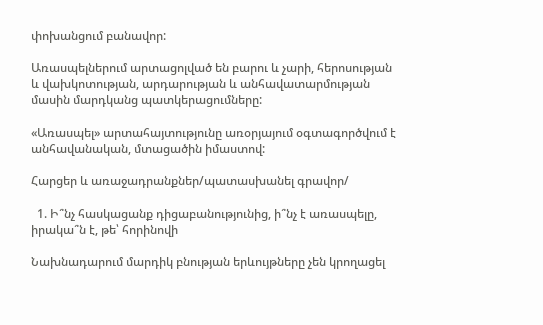փոխանցում բանավոր:

Առասպելներում արտացոլված են բարու և չարի, հերոսության և վախկոտության, արդարության և անհավատարմության մասին մարդկանց պատկերացումները:

«Առասպել» արտահայտությունը առօրյայում օգտագործվում է անհավանական, մտացածին իմաստով:

Հարցեր և առաջադրանքներ/պատասխանել գրավոր/

  1. Ի՞նչ հասկացանք դիցաբանությունից, ի՞նչ է առասպելը, իրակա՞ն է, թե՝ հորինովի

Նախնադարում մարդիկ բնության երևույթները չեն կրողացել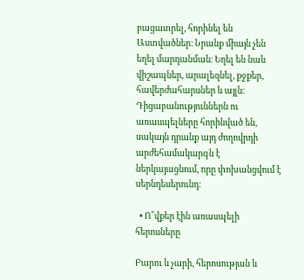բացատրել, հորինել են Աստվածներ։ Նրանք միայն չեն եղել մարդանման։ Եղել են նաև վիշապներ, արալեզնել, քջքեր, հավերժահարսներ և այլն։ Դիցաբանություններն ու առասպելները հորինված են, սակայն դրանք այդ ժողովրդի արժեհամակարգն է ներկայացնում, որը փոխանցվում է սերնդեսերունդ։

  • Ո՞վքեր էին առասպելի հերոսները

Բարու և չարի, հերոսության և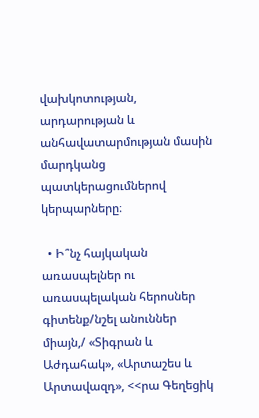վախկոտության, արդարության և անհավատարմության մասին մարդկանց պատկերացումներով կերպարները։

  • Ի՞նչ հայկական առասպելներ ու առասպելական հերոսներ գիտենք/նշել անուններ միայն,/ «Տիգրան և Աժդահակ», «Արտաշես և Արտավազդ», <<րա Գեղեցիկ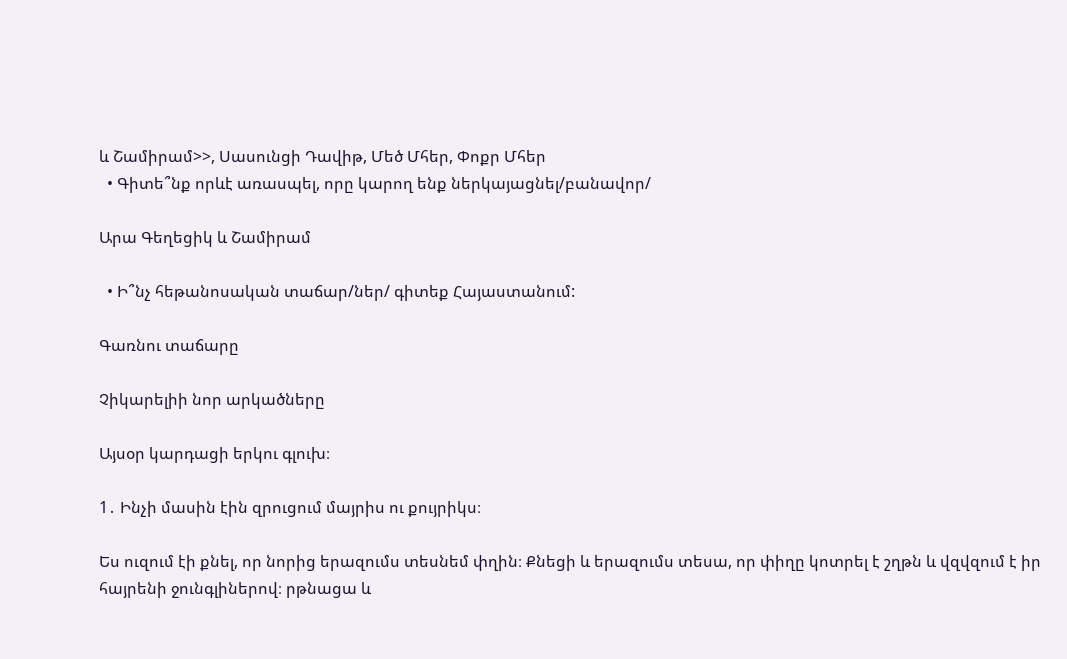և Շամիրամ>>, Սասունցի Դավիթ, Մեծ Մհեր, Փոքր Մհեր
  • Գիտե՞նք որևէ առասպել, որը կարող ենք ներկայացնել/բանավոր/

Արա Գեղեցիկ և Շամիրամ

  • Ի՞նչ հեթանոսական տաճար/ներ/ գիտեք Հայաստանում:

Գառնու տաճարը

Չիկարելիի նոր արկածները

Այսօր կարդացի երկու գլուխ։

1․ Ինչի մասին էին զրուցում մայրիս ու քույրիկս։

Ես ուզում էի քնել, որ նորից երազումս տեսնեմ փղին։ Քնեցի և երազումս տեսա, որ փիղը կոտրել է շղթն և վզվզում է իր հայրենի ջունգլիներով։ րթնացա և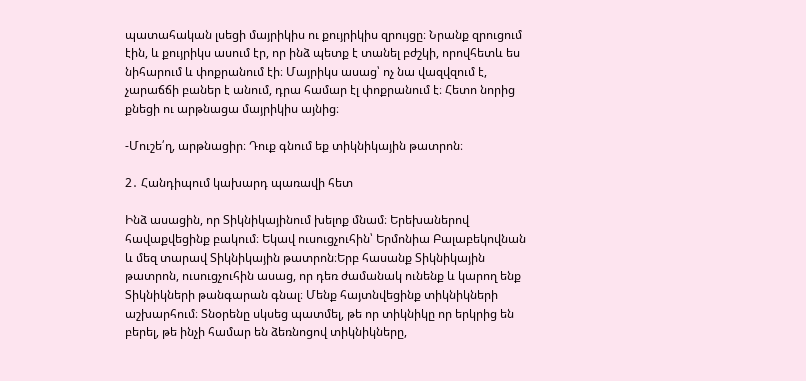պատահական լսեցի մայրիկիս ու քույրիկիս զրույցը։ Նրանք զրուցում էին, և քույրիկս ասում էր, որ ինձ պետք է տանել բժշկի, որովհետև ես նիհարում և փոքրանում էի։ Մայրիկս ասաց՝ ոչ նա վազվզում է, չարաճճի բաներ է անում, դրա համար էլ փոքրանում է։ Հետո նորից քնեցի ու արթնացա մայրիկիս այնից։

-Մուշե՛ղ, արթնացիր։ Դուք գնում եք տիկնիկային թատրոն։

2․ Հանդիպում կախարդ պառավի հետ

Ինձ ասացին, որ Տիկնիկայինում խելոք մնամ։ Երեխաներով հավաքվեցինք բակում։ Եկավ ուսուցչուհին՝ Երմոնիա Բալաբեկովնան և մեզ տարավ Տիկնիկային թատրոն։Երբ հասանք Տիկնիկային թատրոն, ուսուցչուհին ասաց, որ դեռ ժամանակ ունենք և կարող ենք Տիկնիկների թանգարան գնալ։ Մենք հայտնվեցինք տիկնիկների աշխարհում։ Տնօրենը սկսեց պատմել, թե որ տիկնիկը որ երկրից են բերել, թե ինչի համար են ձեռնոցով տիկնիկները,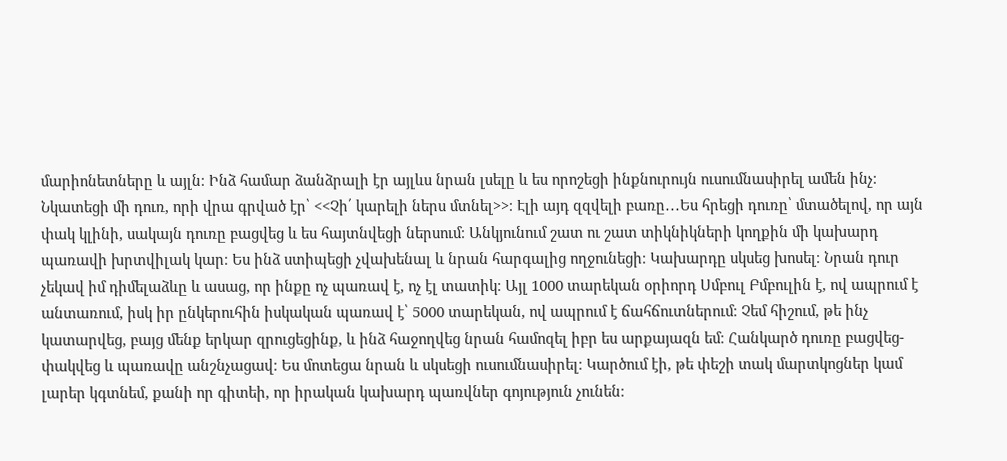մարիոնետները և այլն։ Ինձ համար ձանձրալի էր այլևս նրան լսելը և ես որոշեցի ինքնուրույն ուսումնասիրել ամեն ինչ։ Նկատեցի մի դուռ, որի վրա գրված էր՝ <<Չի՛ կարելի ներս մտնել>>։ Էլի այդ զզվելի բառը․․․Ես հրեցի դուռը՝ մտածելով, որ այն փակ կլինի, սակայն դուռը բացվեց և ես հայտնվեցի ներսում։ Անկյունում շատ ու շատ տիկնիկների կողքին մի կախարդ պառավի խրտվիլակ կար։ Ես ինձ ստիպեցի չվախենալ և նրան հարգալից ողջունեցի։ Կախարդը սկսեց խոսել։ Նրան դուր չեկավ իմ դիմելաձևը և ասաց, որ ինքը ոչ պառավ է, ոչ էլ տատիկ։ Այլ 1000 տարեկան օրիորդ Սմբուլ Բմբուլին է, ով ապրում է անտառում, իսկ իր ընկերուհին իսկական պառավ է՝ 5000 տարեկան, ով ապրում է ճահճուտներում։ Չեմ հիշում, թե ինչ կատարվեց, բայց մենք երկար զրուցեցինք, և ինձ հաջողվեց նրան համոզել իբր ես արքայազն եմ։ Հանկարծ դուռը բացվեց-փակվեց և պառավը անշնչացավ։ Ես մոտեցա նրան և սկսեցի ուսումնասիրել։ Կարծում էի, թե փեշի տակ մարտկոցներ կամ լարեր կգտնեմ, քանի որ գիտեի, որ իրական կախարդ պառվներ գոյություն չունեն։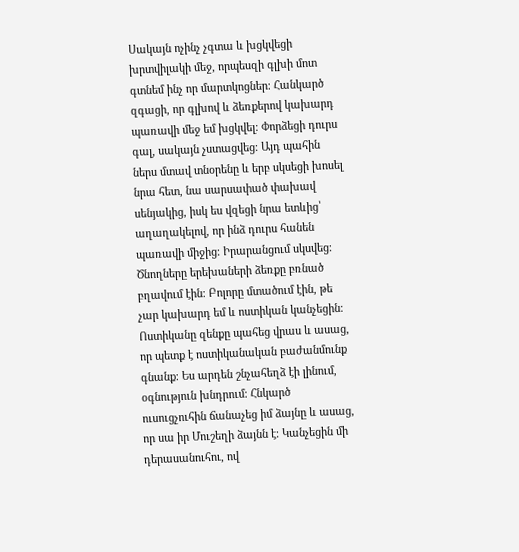Սակայն ոչինչ չգտա և խցկվեցի խրտվիլակի մեջ, որպեսզի գլխի մոտ գտնեմ ինչ որ մարտկոցներ։ Հանկարծ զգացի, որ գլխով և ձեռքերով կախարդ պառավի մեջ եմ խցկվել։ Փորձեցի դուրս գալ, սակայն չստացվեց։ Այդ պահին ներս մտավ տնօրենը և երբ սկսեցի խոսել նրա հետ, նա սարսափած փախավ սենյակից, իսկ ես վզեցի նրա ետևից՝ աղաղակելով, որ ինձ դուրս հանեն պառավի միջից։ Իրարանցում սկսվեց։ Ծնողները երեխաների ձեռքը բռնած բղավում էին։ Բոլորը մտածում էին, թե չար կախարդ եմ և ոստիկան կանչեցին։ Ոստիկանը զենքը պահեց վրաս և ասաց, որ պետք է ոստիկանական բաժանմունք գնանք։ Ես արդեն շնչահեղձ էի լինում, օգնություն խնդրում։ Հնկարծ ուսուցչուհին ճանաչեց իմ ձայնը և ասաց, որ սա իր Մուշեղի ձայնն է։ Կանչեցին մի դերասանուհու, ով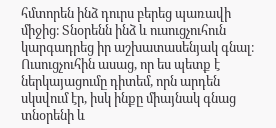հմտորեն ինձ դուրս բերեց պառավի միջից։ Տնօրենն ինձ և ուսուցչուհուն կարգադրեց իր աշխատասենյակ գնալ։ Ուսուցչուհին ասաց, որ ես պետք է ներկայացումը դիտեմ, որն արդեն սկսվում էր, իսկ ինքը միայնակ գնաց տնօրենի և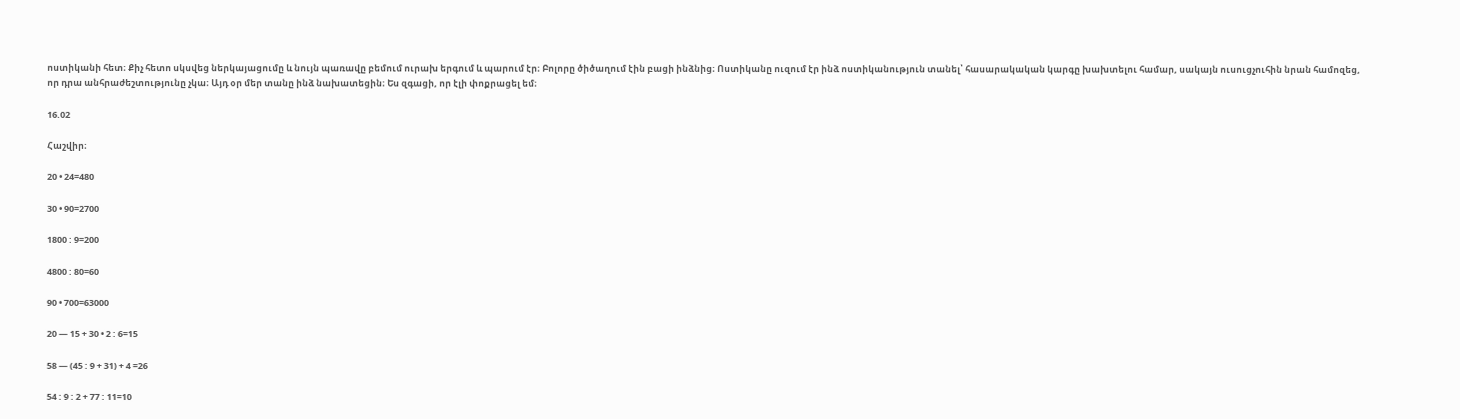ոստիկանի հետ։ Քիչ հետո սկսվեց ներկայացումը և նույն պառավը բեմում ուրախ երգում և պարում էր։ Բոլորը ծիծաղում էին բացի ինձնից։ Ոստիկանը ուզում էր ինձ ոստիկանություն տանել՝ հասարակական կարգը խախտելու համար, սակայն ուսուցչուհին նրան համոզեց, որ դրա անհրաժեշտությունը չկա։ Այդ օր մեր տանը ինձ նախատեցին։ Ես զգացի, որ էլի փոքրացել եմ։

16.02

Հաշվիր։

20 • 24=480

30 • 90=2700

1800 : 9=200

4800 : 80=60

90 • 700=63000

20 — 15 + 30 • 2 : 6=15

58 — (45 : 9 + 31) + 4 =26

54 : 9 : 2 + 77 : 11=10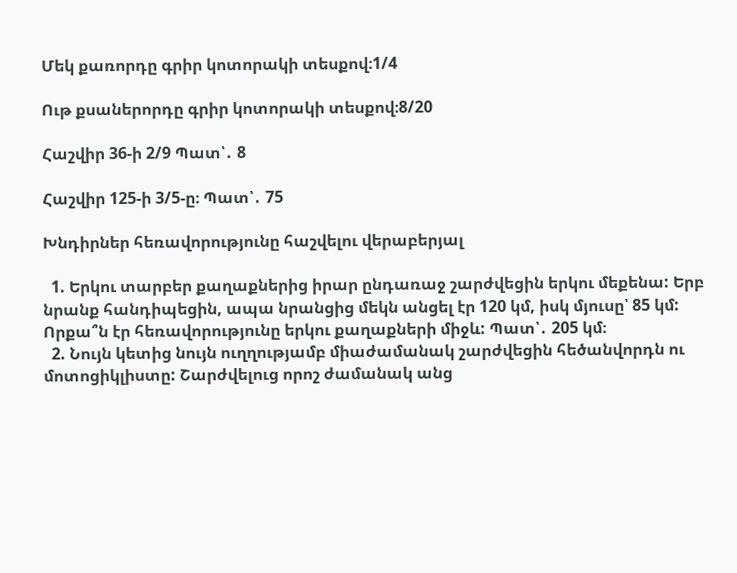Մեկ քառորդը գրիր կոտորակի տեսքով։1/4

Ութ քսաներորդը գրիր կոտորակի տեսքով։8/20

Հաշվիր 36-ի 2/9 Պատ՝․ 8

Հաշվիր 125-ի 3/5-ը։ Պատ՝․ 75

Խնդիրներ հեռավորությունը հաշվելու վերաբերյալ

  1. Երկու տարբեր քաղաքներից իրար ընդառաջ շարժվեցին երկու մեքենա: Երբ նրանք հանդիպեցին, ապա նրանցից մեկն անցել էր 120 կմ, իսկ մյուսը՝ 85 կմ: Որքա՞ն էր հեռավորությունը երկու քաղաքների միջև: Պատ՝․ 205 կմ։
  2. Նույն կետից նույն ուղղությամբ միաժամանակ շարժվեցին հեծանվորդն ու մոտոցիկլիստը: Շարժվելուց որոշ ժամանակ անց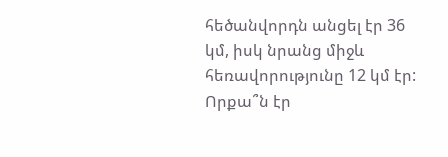հեծանվորդն անցել էր 36 կմ, իսկ նրանց միջև հեռավորությունը 12 կմ էր: Որքա՞ն էր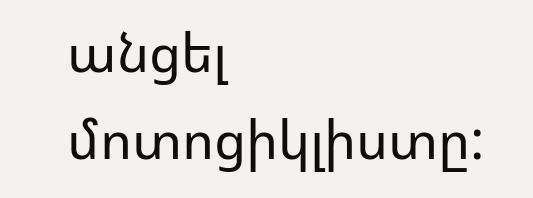անցել մոտոցիկլիստը: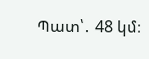Պատ՝․ 48 կմ։